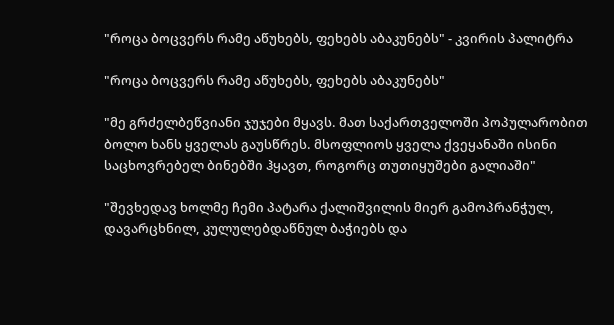"როცა ბოცვერს რამე აწუხებს, ფეხებს აბაკუნებს" - კვირის პალიტრა

"როცა ბოცვერს რამე აწუხებს, ფეხებს აბაკუნებს"

"მე გრძელბეწვიანი ჯუჯები მყავს. მათ საქართველოში პოპულარობით ბოლო ხანს ყველას გაუსწრეს. მსოფლიოს ყველა ქვეყანაში ისინი საცხოვრებელ ბინებში ჰყავთ, როგორც თუთიყუშები გალიაში"

"შევხედავ ხოლმე ჩემი პატარა ქალიშვილის მიერ გამოპრანჭულ, დავარცხნილ, კულულებდაწნულ ბაჭიებს და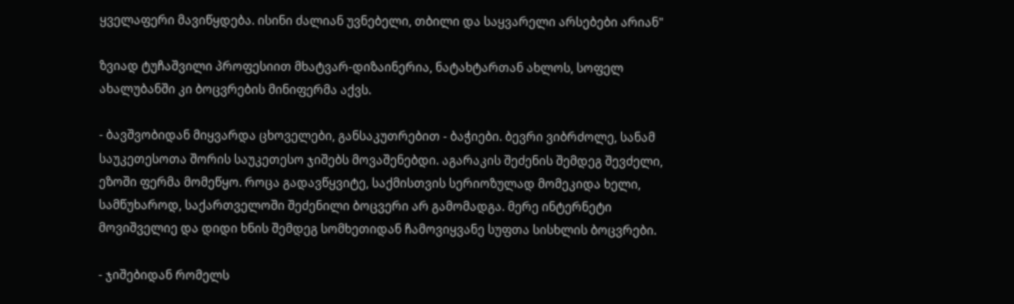ყველაფერი მავიწყდება. ისინი ძალიან უვნებელი, თბილი და საყვარელი არსებები არიან"

ზვიად ტუჩაშვილი პროფესიით მხატვარ-დიზაინერია, ნატახტართან ახლოს, სოფელ ახალუბანში კი ბოცვრების მინიფერმა აქვს.

- ბავშვობიდან მიყვარდა ცხოველები, განსაკუთრებით - ბაჭიები. ბევრი ვიბრძოლე, სანამ საუკეთესოთა შორის საუკეთესო ჯიშებს მოვაშენებდი. აგარაკის შეძენის შემდეგ შევძელი, ეზოში ფერმა მომეწყო. როცა გადავწყვიტე, საქმისთვის სერიოზულად მომეკიდა ხელი, სამწუხაროდ, საქართველოში შეძენილი ბოცვერი არ გამომადგა. მერე ინტერნეტი მოვიშველიე და დიდი ხნის შემდეგ სომხეთიდან ჩამოვიყვანე სუფთა სისხლის ბოცვრები.

- ჯიშებიდან რომელს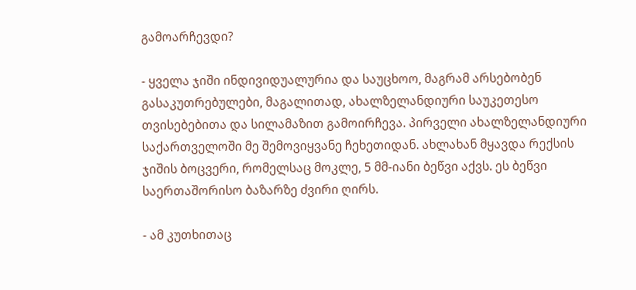გამოარჩევდი?

- ყველა ჯიში ინდივიდუალურია და საუცხოო, მაგრამ არსებობენ გასაკუთრებულები, მაგალითად, ახალზელანდიური საუკეთესო თვისებებითა და სილამაზით გამოირჩევა. პირველი ახალზელანდიური საქართველოში მე შემოვიყვანე ჩეხეთიდან. ახლახან მყავდა რექსის ჯიშის ბოცვერი, რომელსაც მოკლე, 5 მმ-იანი ბეწვი აქვს. ეს ბეწვი საერთაშორისო ბაზარზე ძვირი ღირს.

- ამ კუთხითაც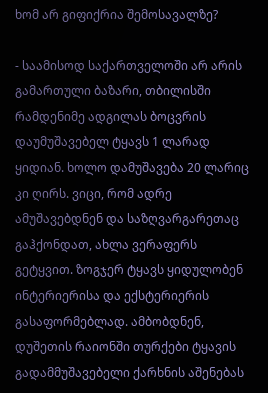ხომ არ გიფიქრია შემოსავალზე?

- საამისოდ საქართველოში არ არის გამართული ბაზარი, თბილისში რამდენიმე ადგილას ბოცვრის დაუმუშავებელ ტყავს 1 ლარად ყიდიან. ხოლო დამუშავება 20 ლარიც კი ღირს. ვიცი, რომ ადრე ამუშავებდნენ და საზღვარგარეთაც გაჰქონდათ, ახლა ვერაფერს გეტყვით. ზოგჯერ ტყავს ყიდულობენ ინტერიერისა და ექსტერიერის გასაფორმებლად. ამბობდნენ, დუშეთის რაიონში თურქები ტყავის გადამმუშავებელი ქარხნის აშენებას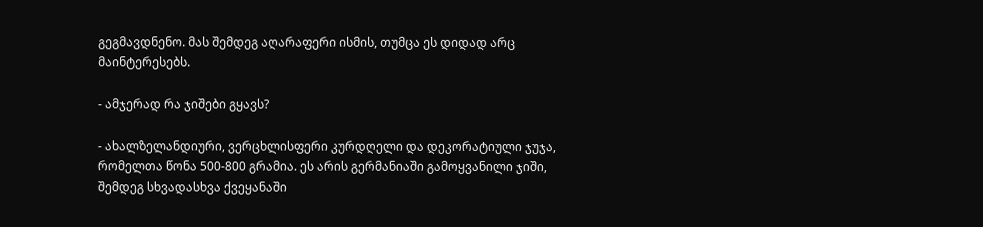გეგმავდნენო. მას შემდეგ აღარაფერი ისმის, თუმცა ეს დიდად არც მაინტერესებს.

- ამჯერად რა ჯიშები გყავს?

- ახალზელანდიური, ვერცხლისფერი კურდღელი და დეკორატიული ჯუჯა, რომელთა წონა 500-800 გრამია. ეს არის გერმანიაში გამოყვანილი ჯიში, შემდეგ სხვადასხვა ქვეყანაში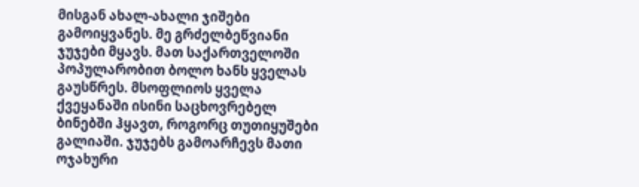მისგან ახალ-ახალი ჯიშები გამოიყვანეს. მე გრძელბეწვიანი ჯუჯები მყავს. მათ საქართველოში პოპულარობით ბოლო ხანს ყველას გაუსწრეს. მსოფლიოს ყველა ქვეყანაში ისინი საცხოვრებელ ბინებში ჰყავთ, როგორც თუთიყუშები გალიაში. ჯუჯებს გამოარჩევს მათი ოჯახური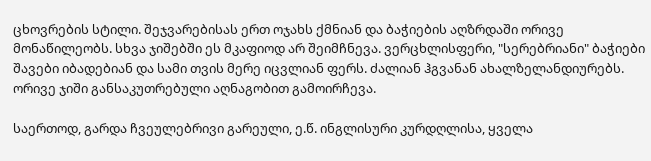ცხოვრების სტილი. შეჯვარებისას ერთ ოჯახს ქმნიან და ბაჭიების აღზრდაში ორივე მონაწილეობს. სხვა ჯიშებში ეს მკაფიოდ არ შეიმჩნევა. ვერცხლისფერი, "სერებრიანი" ბაჭიები შავები იბადებიან და სამი თვის მერე იცვლიან ფერს. ძალიან ჰგვანან ახალზელანდიურებს. ორივე ჯიში განსაკუთრებული აღნაგობით გამოირჩევა.

საერთოდ, გარდა ჩვეულებრივი გარეული, ე.წ. ინგლისური კურდღლისა, ყველა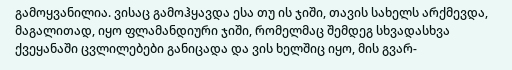გამოყვანილია. ვისაც გამოჰყავდა ესა თუ ის ჯიში, თავის სახელს არქმევდა, მაგალითად, იყო ფლამანდიური ჯიში, რომელმაც შემდეგ სხვადასხვა ქვეყანაში ცვლილებები განიცადა და ვის ხელშიც იყო, მის გვარ-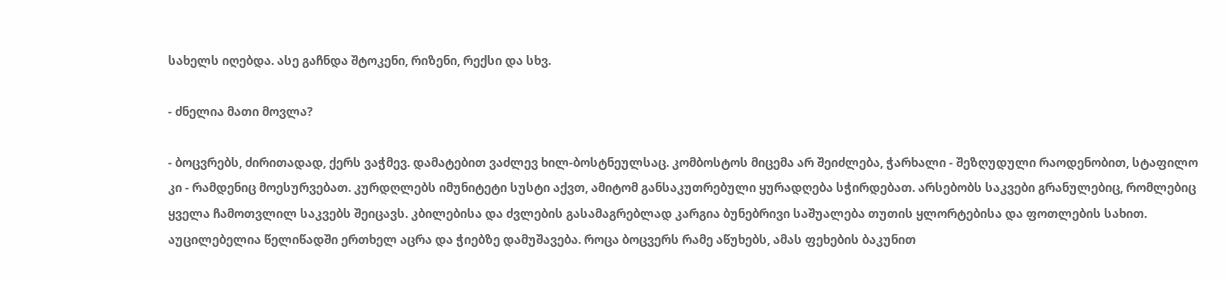სახელს იღებდა. ასე გაჩნდა შტოკენი, რიზენი, რექსი და სხვ.

- ძნელია მათი მოვლა?

- ბოცვრებს, ძირითადად, ქერს ვაჭმევ. დამატებით ვაძლევ ხილ-ბოსტნეულსაც. კომბოსტოს მიცემა არ შეიძლება, ჭარხალი - შეზღუდული რაოდენობით, სტაფილო კი - რამდენიც მოესურვებათ. კურდღლებს იმუნიტეტი სუსტი აქვთ, ამიტომ განსაკუთრებული ყურადღება სჭირდებათ. არსებობს საკვები გრანულებიც, რომლებიც ყველა ჩამოთვლილ საკვებს შეიცავს. კბილებისა და ძვლების გასამაგრებლად კარგია ბუნებრივი საშუალება თუთის ყლორტებისა და ფოთლების სახით. აუცილებელია წელიწადში ერთხელ აცრა და ჭიებზე დამუშავება. როცა ბოცვერს რამე აწუხებს, ამას ფეხების ბაკუნით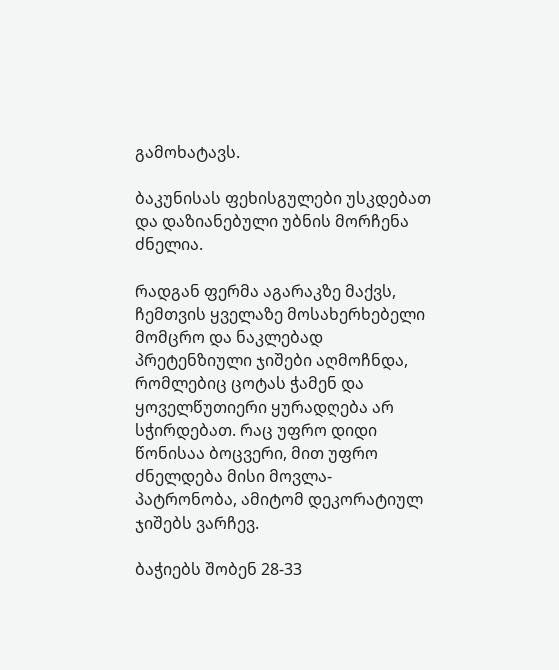გამოხატავს.

ბაკუნისას ფეხისგულები უსკდებათ და დაზიანებული უბნის მორჩენა ძნელია.

რადგან ფერმა აგარაკზე მაქვს, ჩემთვის ყველაზე მოსახერხებელი მომცრო და ნაკლებად პრეტენზიული ჯიშები აღმოჩნდა, რომლებიც ცოტას ჭამენ და ყოველწუთიერი ყურადღება არ სჭირდებათ. რაც უფრო დიდი წონისაა ბოცვერი, მით უფრო ძნელდება მისი მოვლა-პატრონობა, ამიტომ დეკორატიულ ჯიშებს ვარჩევ.

ბაჭიებს შობენ 28-33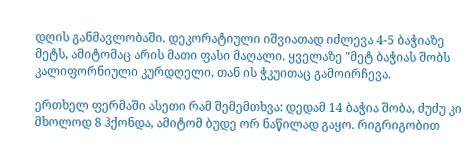დღის განმავლობაში. დეკორატიული იშვიათად იძლევა 4-5 ბაჭიაზე მეტს, ამიტომაც არის მათი ფასი მაღალი. ყველაზე "მეტ ბაჭიას შობს კალიფორნიული კურდღელი, თან ის ჭკუითაც გამოირჩევა.

ერთხელ ფერმაში ასეთი რამ შემემთხვა: დედამ 14 ბაჭია შობა, ძუძუ კი მხოლოდ 8 ჰქონდა, ამიტომ ბუდე ორ ნაწილად გაყო. რიგრიგობით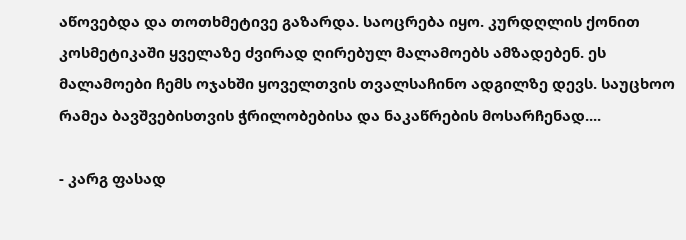აწოვებდა და თოთხმეტივე გაზარდა. საოცრება იყო. კურდღლის ქონით კოსმეტიკაში ყველაზე ძვირად ღირებულ მალამოებს ამზადებენ. ეს მალამოები ჩემს ოჯახში ყოველთვის თვალსაჩინო ადგილზე დევს. საუცხოო რამეა ბავშვებისთვის ჭრილობებისა და ნაკაწრების მოსარჩენად....

- კარგ ფასად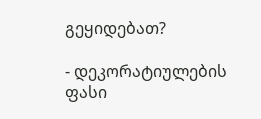გეყიდებათ?

- დეკორატიულების ფასი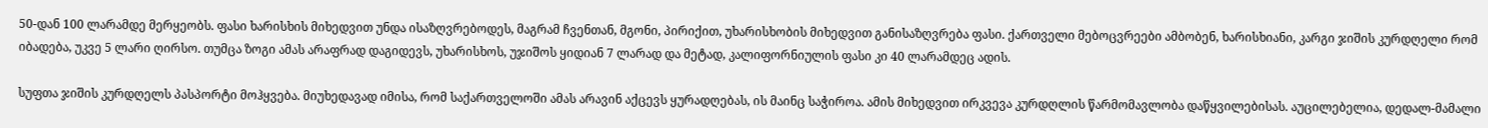50-დან 100 ლარამდე მერყეობს. ფასი ხარისხის მიხედვით უნდა ისაზღვრებოდეს, მაგრამ ჩვენთან, მგონი, პირიქით, უხარისხობის მიხედვით განისაზღვრება ფასი. ქართველი მებოცვრეები ამბობენ, ხარისხიანი, კარგი ჯიშის კურდღელი რომ იბადება, უკვე 5 ლარი ღირსო. თუმცა ზოგი ამას არაფრად დაგიდევს, უხარისხოს, უჯიშოს ყიდიან 7 ლარად და მეტად, კალიფორნიულის ფასი კი 40 ლარამდეც ადის.

სუფთა ჯიშის კურდღელს პასპორტი მოჰყვება. მიუხედავად იმისა, რომ საქართველოში ამას არავინ აქცევს ყურადღებას, ის მაინც საჭიროა. ამის მიხედვით ირკვევა კურდღლის წარმომავლობა დაწყვილებისას. აუცილებელია, დედალ-მამალი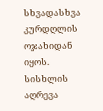სხვადასხვა კურდღლის ოჯახიდან იყოს. სისხლის აღრევა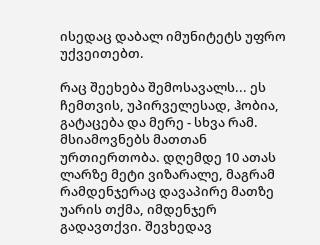ისედაც დაბალ იმუნიტეტს უფრო უქვეითებთ.

რაც შეეხება შემოსავალს... ეს ჩემთვის, უპირველესად, ჰობია, გატაცება და მერე - სხვა რამ. მსიამოვნებს მათთან ურთიერთობა. დღემდე 10 ათას ლარზე მეტი ვიზარალე, მაგრამ რამდენჯერაც დავაპირე მათზე უარის თქმა, იმდენჯერ გადავთქვი. შევხედავ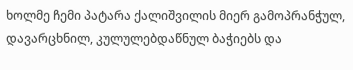ხოლმე ჩემი პატარა ქალიშვილის მიერ გამოპრანჭულ, დავარცხნილ, კულულებდაწნულ ბაჭიებს და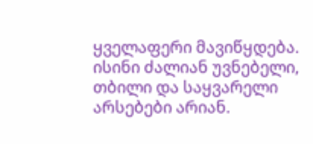ყველაფერი მავიწყდება. ისინი ძალიან უვნებელი, თბილი და საყვარელი არსებები არიან.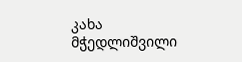კახა მჭედლიშვილი